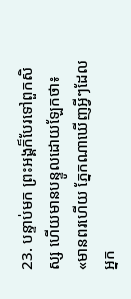23. បន្ទាប់មក ព្រះអង្គក៏បែរទៅពួកសិស្ស ហើយមានបន្ទូលដោយឡែកថា៖ «មានពរហើយ ភ្នែកណាឃើញអ្វីៗដែលអ្នក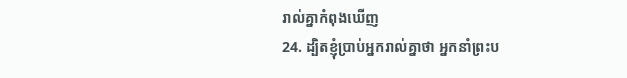រាល់គ្នាកំពុងឃើញ
24. ដ្បិតខ្ញុំប្រាប់អ្នករាល់គ្នាថា អ្នកនាំព្រះប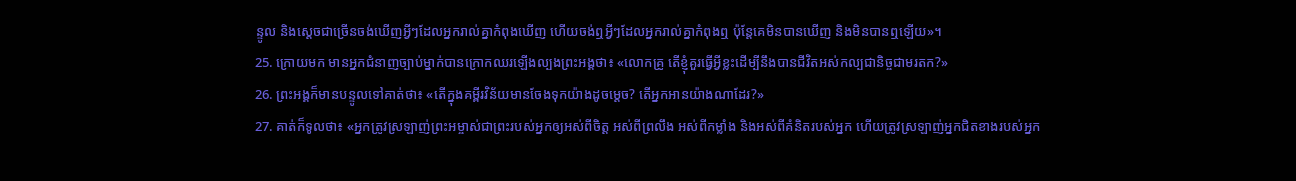ន្ទូល និងស្ដេចជាច្រើនចង់ឃើញអ្វីៗដែលអ្នករាល់គ្នាកំពុងឃើញ ហើយចង់ឮអ្វីៗដែលអ្នករាល់គ្នាកំពុងឮ ប៉ុន្ដែគេមិនបានឃើញ និងមិនបានឮឡើយ»។
25. ក្រោយមក មានអ្នកជំនាញច្បាប់ម្នាក់បានក្រោកឈរឡើងល្បងព្រះអង្គថា៖ «លោកគ្រូ តើខ្ញុំគួរធ្វើអ្វីខ្លះដើម្បីនឹងបានជីវិតអស់កល្បជានិច្ចជាមរតក?»
26. ព្រះអង្គក៏មានបន្ទូលទៅគាត់ថា៖ «តើក្នុងគម្ពីរវិន័យមានចែងទុកយ៉ាងដូចម្ដេច? តើអ្នកអានយ៉ាងណាដែរ?»
27. គាត់ក៏ទូលថា៖ «អ្នកត្រូវស្រឡាញ់ព្រះអម្ចាស់ជាព្រះរបស់អ្នកឲ្យអស់ពីចិត្ដ អស់ពីព្រលឹង អស់ពីកម្លាំង និងអស់ពីគំនិតរបស់អ្នក ហើយត្រូវស្រឡាញ់អ្នកជិតខាងរបស់អ្នក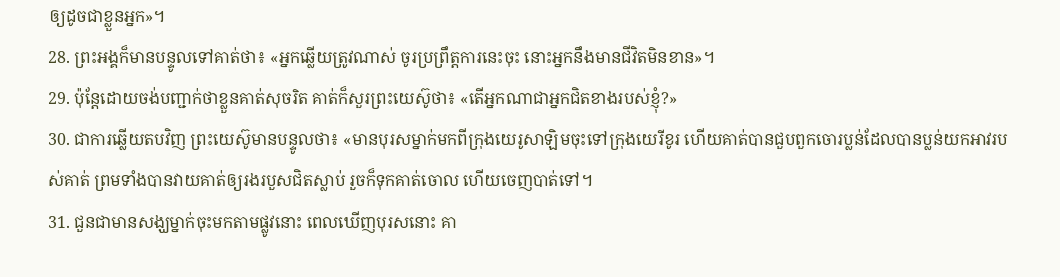ឲ្យដូចជាខ្លួនអ្នក»។
28. ព្រះអង្គក៏មានបន្ទូលទៅគាត់ថា៖ «អ្នកឆ្លើយត្រូវណាស់ ចូរប្រព្រឹត្ដការនេះចុះ នោះអ្នកនឹងមានជីវិតមិនខាន»។
29. ប៉ុន្ដែដោយចង់បញ្ជាក់ថាខ្លួនគាត់សុចរិត គាត់ក៏សួរព្រះយេស៊ូថា៖ «តើអ្នកណាជាអ្នកជិតខាងរបស់ខ្ញុំ?»
30. ជាការឆ្លើយតបវិញ ព្រះយេស៊ូមានបន្ទូលថា៖ «មានបុរសម្នាក់មកពីក្រុងយេរូសាឡិមចុះទៅក្រុងយេរីខូរ ហើយគាត់បានជួបពួកចោរប្លន់ដែលបានប្លន់យកអាវរបស់គាត់ ព្រមទាំងបានវាយគាត់ឲ្យរងរបួសជិតស្លាប់ រួចក៏ទុកគាត់ចោល ហើយចេញបាត់ទៅ។
31. ជួនជាមានសង្ឃម្នាក់ចុះមកតាមផ្លូវនោះ ពេលឃើញបុរសនោះ គា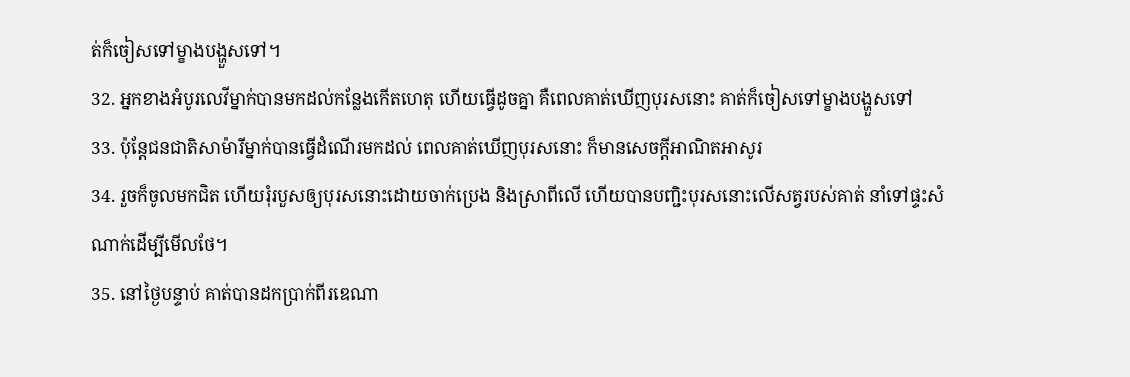ត់ក៏ចៀសទៅម្ខាងបង្ហួសទៅ។
32. អ្នកខាងអំបូរលេវីម្នាក់បានមកដល់កន្លែងកើតហេតុ ហើយធ្វើដូចគ្នា គឺពេលគាត់ឃើញបុរសនោះ គាត់ក៏ចៀសទៅម្ខាងបង្ហួសទៅ
33. ប៉ុន្ដែជនជាតិសាម៉ារីម្នាក់បានធ្វើដំណើរមកដល់ ពេលគាត់ឃើញបុរសនោះ ក៏មានសេចក្ដីអាណិតអាសូរ
34. រួចក៏ចូលមកជិត ហើយរុំរបួសឲ្យបុរសនោះដោយចាក់ប្រេង និងស្រាពីលើ ហើយបានបញ្ជិះបុរសនោះលើសត្វរបស់គាត់ នាំទៅផ្ទះសំណាក់ដើម្បីមើលថែ។
35. នៅថ្ងៃបន្ទាប់ គាត់បានដកប្រាក់ពីរឌេណា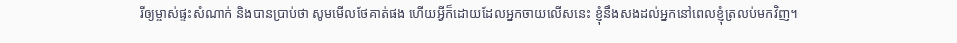រីឲ្យម្ចាស់ផ្ទះសំណាក់ និងបានប្រាប់ថា សូមមើលថែគាត់ផង ហើយអ្វីក៏ដោយដែលអ្នកចាយលើសនេះ ខ្ញុំនឹងសងដល់អ្នកនៅពេលខ្ញុំត្រលប់មកវិញ។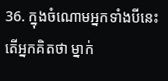36. ក្នុងចំណោមអ្នកទាំងបីនេះ តើអ្នកគិតថា ម្នាក់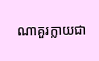ណាគួរក្លាយជា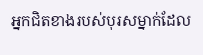អ្នកជិតខាងរបស់បុរសម្នាក់ដែល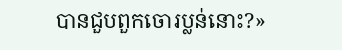បានជួបពួកចោរប្លន់នោះ?»